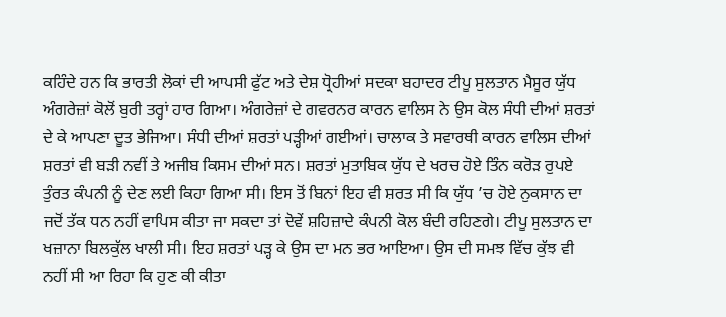ਕਹਿੰਦੇ ਹਨ ਕਿ ਭਾਰਤੀ ਲੋਕਾਂ ਦੀ ਆਪਸੀ ਫੁੱਟ ਅਤੇ ਦੇਸ਼ ਧ੍ਰੋਹੀਆਂ ਸਦਕਾ ਬਹਾਦਰ ਟੀਪੂ ਸੁਲਤਾਨ ਮੈਸੂਰ ਯੁੱਧ ਅੰਗਰੇਜ਼ਾਂ ਕੋਲੋਂ ਬੁਰੀ ਤਰ੍ਹਾਂ ਹਾਰ ਗਿਆ। ਅੰਗਰੇਜ਼ਾਂ ਦੇ ਗਵਰਨਰ ਕਾਰਨ ਵਾਲਿਸ ਨੇ ਉਸ ਕੋਲ ਸੰਧੀ ਦੀਆਂ ਸ਼ਰਤਾਂ ਦੇ ਕੇ ਆਪਣਾ ਦੂਤ ਭੇਜਿਆ। ਸੰਧੀ ਦੀਆਂ ਸ਼ਰਤਾਂ ਪੜ੍ਹੀਆਂ ਗਈਆਂ। ਚਾਲਾਕ ਤੇ ਸਵਾਰਥੀ ਕਾਰਨ ਵਾਲਿਸ ਦੀਆਂ ਸ਼ਰਤਾਂ ਵੀ ਬੜੀ ਨਵੀਂ ਤੇ ਅਜੀਬ ਕਿਸਮ ਦੀਆਂ ਸਨ। ਸ਼ਰਤਾਂ ਮੁਤਾਬਿਕ ਯੁੱਧ ਦੇ ਖਰਚ ਹੋਏ ਤਿੰਨ ਕਰੋੜ ਰੁਪਏ ਤੁੰਰਤ ਕੰਪਨੀ ਨੂੰ ਦੇਣ ਲਈ ਕਿਹਾ ਗਿਆ ਸੀ। ਇਸ ਤੋਂ ਬਿਨਾਂ ਇਹ ਵੀ ਸ਼ਰਤ ਸੀ ਕਿ ਯੁੱਧ ’ਚ ਹੋਏ ਨੁਕਸਾਨ ਦਾ ਜਦੋਂ ਤੱਕ ਧਨ ਨਹੀਂ ਵਾਪਿਸ ਕੀਤਾ ਜਾ ਸਕਦਾ ਤਾਂ ਦੋਵੇਂ ਸ਼ਹਿਜ਼ਾਦੇ ਕੰਪਨੀ ਕੋਲ ਬੰਦੀ ਰਹਿਣਗੇ। ਟੀਪੂ ਸੁਲਤਾਨ ਦਾ ਖਜ਼ਾਨਾ ਬਿਲਕੁੱਲ ਖਾਲੀ ਸੀ। ਇਹ ਸ਼ਰਤਾਂ ਪੜ੍ਹ ਕੇ ਉਸ ਦਾ ਮਨ ਭਰ ਆਇਆ। ਉਸ ਦੀ ਸਮਝ ਵਿੱਚ ਕੁੱਝ ਵੀ ਨਹੀਂ ਸੀ ਆ ਰਿਹਾ ਕਿ ਹੁਣ ਕੀ ਕੀਤਾ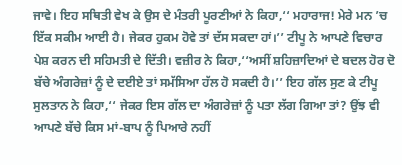ਜਾਵੇ। ਇਹ ਸਥਿਤੀ ਵੇਖ ਕੇ ਉਸ ਦੇ ਮੰਤਰੀ ਪੂਰਣੀਆਂ ਨੇ ਕਿਹਾ,‘‘ ਮਹਾਰਾਜ! ਮੇਰੇ ਮਨ ’ਚ ਇੱਕ ਸਕੀਮ ਆਈ ਹੈ। ਜੇਕਰ ਹੁਕਮ ਹੋਵੇ ਤਾਂ ਦੱਸ ਸਕਦਾ ਹਾਂ।’’ ਟੀਪੂ ਨੇ ਆਪਣੇ ਵਿਚਾਰ ਪੇਸ਼ ਕਰਨ ਦੀ ਸਹਿਮਤੀ ਦੇ ਦਿੱਤੀ। ਵਜ਼ੀਰ ਨੇ ਕਿਹਾ,‘‘ਅਸੀਂ ਸ਼ਹਿਜ਼ਾਦਿਆਂ ਦੇ ਬਦਲ ਹੋਰ ਦੋ ਬੱਚੇ ਅੰਗਰੇਜ਼ਾਂ ਨੂੰ ਦੇ ਦਈਏ ਤਾਂ ਸਮੱਸਿਆ ਹੱਲ ਹੋ ਸਕਦੀ ਹੈ।’’ ਇਹ ਗੱਲ ਸੁਣ ਕੇ ਟੀਪੂ ਸੁਲਤਾਨ ਨੇ ਕਿਹਾ,‘‘ ਜੇਕਰ ਇਸ ਗੱਲ ਦਾ ਅੰਗਰੇਜ਼ਾਂ ਨੂੰ ਪਤਾ ਲੱਗ ਗਿਆ ਤਾਂ? ਉਂਝ ਵੀ ਆਪਣੇ ਬੱਚੇ ਕਿਸ ਮਾਂ-ਬਾਪ ਨੂੰ ਪਿਆਰੇ ਨਹੀਂ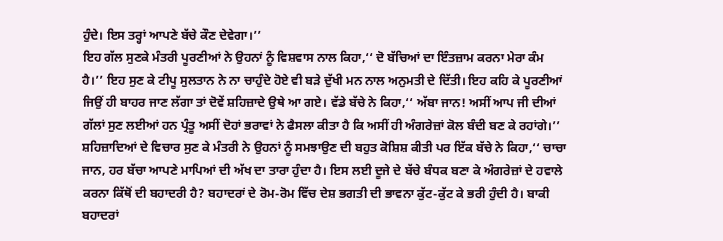ਹੁੰਦੇ। ਇਸ ਤਰ੍ਹਾਂ ਆਪਣੇ ਬੱਚੇ ਕੌਣ ਦੇਵੇਗਾ।’’
ਇਹ ਗੱਲ ਸੁਣਕੇ ਮੰਤਰੀ ਪੂਰਣੀਆਂ ਨੇ ਉਹਨਾਂ ਨੂੰ ਵਿਸ਼ਵਾਸ ਨਾਲ ਕਿਹਾ,‘‘ ਦੋ ਬੱਚਿਆਂ ਦਾ ਇੰਤਜ਼ਾਮ ਕਰਨਾ ਮੇਰਾ ਕੰਮ ਹੈ।’’ ਇਹ ਸੁਣ ਕੇ ਟੀਪੂ ਸੁਲਤਾਨ ਨੇ ਨਾ ਚਾਹੁੰਦੇ ਹੋਏ ਵੀ ਬੜੇ ਦੁੱਖੀ ਮਨ ਨਾਲ ਅਨੁਮਤੀ ਦੇ ਦਿੱਤੀ। ਇਹ ਕਹਿ ਕੇ ਪੂਰਣੀਆਂ ਜਿਉਂ ਹੀ ਬਾਹਰ ਜਾਣ ਲੱਗਾ ਤਾਂ ਦੋਵੇਂ ਸ਼ਹਿਜ਼ਾਦੇ ਉਥੇ ਆ ਗਏ। ਵੱਡੇ ਬੱਚੇ ਨੇ ਕਿਹਾ,‘‘ ਅੱਬਾ ਜਾਨ! ਅਸੀਂ ਆਪ ਜੀ ਦੀਆਂ ਗੱਲਾਂ ਸੁਣ ਲਈਆਂ ਹਨ ਪ੍ਰੰਤੂ ਅਸੀਂ ਦੋਹਾਂ ਭਰਾਵਾਂ ਨੇ ਫੈਸਲਾ ਕੀਤਾ ਹੈ ਕਿ ਅਸੀਂ ਹੀ ਅੰਗਰੇਜ਼ਾਂ ਕੋਲ ਬੰਦੀ ਬਣ ਕੇ ਰਹਾਂਗੇ।’’ ਸ਼ਹਿਜ਼ਾਦਿਆਂ ਦੇ ਵਿਚਾਰ ਸੁਣ ਕੇ ਮੰਤਰੀ ਨੇ ਉਹਨਾਂ ਨੂੰ ਸਮਝਾਉਣ ਦੀ ਬਹੁਤ ਕੋਸ਼ਿਸ਼ ਕੀਤੀ ਪਰ ਇੱਕ ਬੱਚੇ ਨੇ ਕਿਹਾ,‘‘ ਚਾਚਾ ਜਾਨ, ਹਰ ਬੱਚਾ ਆਪਣੇ ਮਾਪਿਆਂ ਦੀ ਅੱਖ ਦਾ ਤਾਰਾ ਹੁੰਦਾ ਹੈ। ਇਸ ਲਈ ਦੂਜੇ ਦੇ ਬੱਚੇ ਬੰਧਕ ਬਣਾ ਕੇ ਅੰਗਰੇਜ਼ਾਂ ਦੇ ਹਵਾਲੇ ਕਰਨਾ ਕਿੱਥੋਂ ਦੀ ਬਹਾਦਰੀ ਹੈ? ਬਹਾਦਰਾਂ ਦੇ ਰੋਮ-ਰੋਮ ਵਿੱਚ ਦੇਸ਼ ਭਗਤੀ ਦੀ ਭਾਵਨਾ ਕੁੱਟ-ਕੁੱਟ ਕੇ ਭਰੀ ਹੁੰਦੀ ਹੈ। ਬਾਕੀ ਬਹਾਦਰਾਂ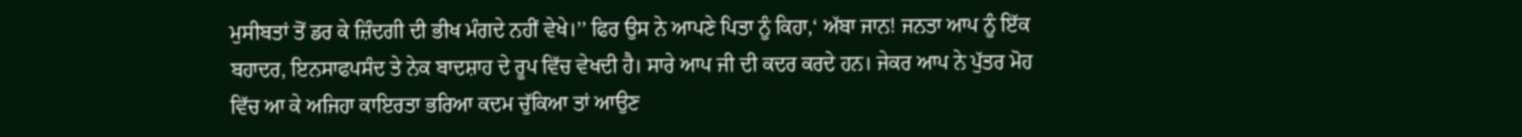ਮੁਸੀਬਤਾਂ ਤੋਂ ਡਰ ਕੇ ਜ਼ਿੰਦਗੀ ਦੀ ਭੀਖ ਮੰਗਦੇ ਨਹੀਂ ਵੇਖੇ।’’ ਫਿਰ ਉਸ ਨੇ ਆਪਣੇ ਪਿਤਾ ਨੂੰ ਕਿਹਾ,‘ ਅੱਬਾ ਜਾਨ! ਜਨਤਾ ਆਪ ਨੂੰ ਇੱਕ ਬਹਾਦਰ, ਇਨਸਾਫਪਸੰਦ ਤੇ ਨੇਕ ਬਾਦਸ਼ਾਹ ਦੇ ਰੂਪ ਵਿੱਚ ਵੇਖਦੀ ਹੈ। ਸਾਰੇ ਆਪ ਜੀ ਦੀ ਕਦਰ ਕਰਦੇ ਹਨ। ਜੇਕਰ ਆਪ ਨੇ ਪੁੱਤਰ ਮੋਹ ਵਿੱਚ ਆ ਕੇ ਅਜਿਹਾ ਕਾਇਰਤਾ ਭਰਿਆ ਕਦਮ ਚੁੱਕਿਆ ਤਾਂ ਆਉਣ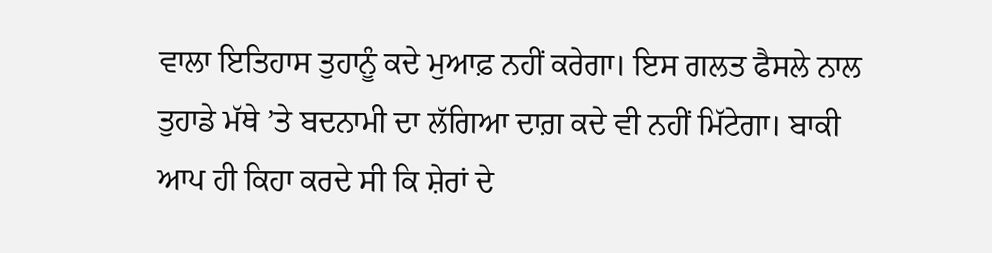ਵਾਲਾ ਇਤਿਹਾਸ ਤੁਹਾਨੂੰ ਕਦੇ ਮੁਆਫ਼ ਨਹੀਂ ਕਰੇਗਾ। ਇਸ ਗਲਤ ਫੈਸਲੇ ਨਾਲ ਤੁਹਾਡੇ ਮੱਥੇ ’ਤੇ ਬਦਨਾਮੀ ਦਾ ਲੱਗਿਆ ਦਾਗ਼ ਕਦੇ ਵੀ ਨਹੀਂ ਮਿੱਟੇਗਾ। ਬਾਕੀ ਆਪ ਹੀ ਕਿਹਾ ਕਰਦੇ ਸੀ ਕਿ ਸ਼ੇਰਾਂ ਦੇ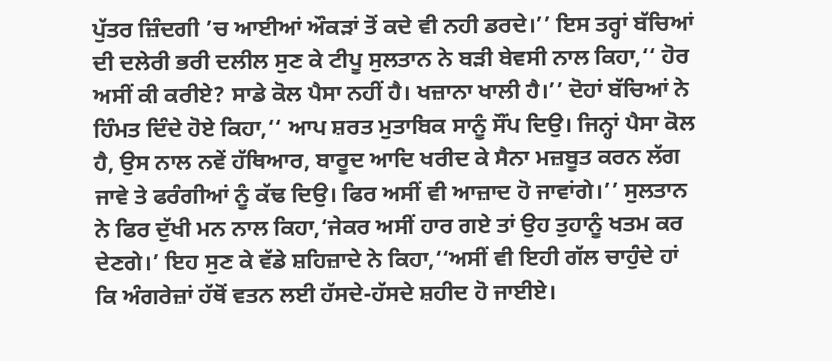ਪੁੱਤਰ ਜ਼ਿੰਦਗੀ ’ਚ ਆਈਆਂ ਔਕੜਾਂ ਤੋਂ ਕਦੇ ਵੀ ਨਹੀ ਡਰਦੇ।’’ ਇਸ ਤਰ੍ਹਾਂ ਬੱਚਿਆਂ ਦੀ ਦਲੇਰੀ ਭਰੀ ਦਲੀਲ ਸੁਣ ਕੇ ਟੀਪੂ ਸੁਲਤਾਨ ਨੇ ਬੜੀ ਬੇਵਸੀ ਨਾਲ ਕਿਹਾ,‘‘ ਹੋਰ ਅਸੀਂ ਕੀ ਕਰੀਏ? ਸਾਡੇ ਕੋਲ ਪੈਸਾ ਨਹੀਂ ਹੈ। ਖਜ਼ਾਨਾ ਖਾਲੀ ਹੈ।’’ ਦੋਹਾਂ ਬੱਚਿਆਂ ਨੇ ਹਿੰਮਤ ਦਿੰਦੇ ਹੋਏ ਕਿਹਾ,‘‘ ਆਪ ਸ਼ਰਤ ਮੁਤਾਬਿਕ ਸਾਨੂੰ ਸੌਂਪ ਦਿਉ। ਜਿਨ੍ਹਾਂ ਪੈਸਾ ਕੋਲ ਹੈ, ਉਸ ਨਾਲ ਨਵੇਂ ਹੱਥਿਆਰ, ਬਾਰੂਦ ਆਦਿ ਖਰੀਦ ਕੇ ਸੈਨਾ ਮਜ਼ਬੂਤ ਕਰਨ ਲੱਗ ਜਾਵੇ ਤੇ ਫਰੰਗੀਆਂ ਨੂੰ ਕੱਢ ਦਿਉ। ਫਿਰ ਅਸੀਂ ਵੀ ਆਜ਼ਾਦ ਹੋ ਜਾਵਾਂਗੇ।’’ ਸੁਲਤਾਨ ਨੇ ਫਿਰ ਦੁੱਖੀ ਮਨ ਨਾਲ ਕਿਹਾ,‘ਜੇਕਰ ਅਸੀਂ ਹਾਰ ਗਏ ਤਾਂ ਉਹ ਤੁਹਾਨੂੰ ਖਤਮ ਕਰ ਦੇਣਗੇ।’ ਇਹ ਸੁਣ ਕੇ ਵੱਡੇ ਸ਼ਹਿਜ਼ਾਦੇ ਨੇ ਕਿਹਾ,‘‘ਅਸੀਂ ਵੀ ਇਹੀ ਗੱਲ ਚਾਹੁੰਦੇ ਹਾਂ ਕਿ ਅੰਗਰੇਜ਼ਾਂ ਹੱਥੋਂ ਵਤਨ ਲਈ ਹੱਸਦੇ-ਹੱਸਦੇ ਸ਼ਹੀਦ ਹੋ ਜਾਈਏ।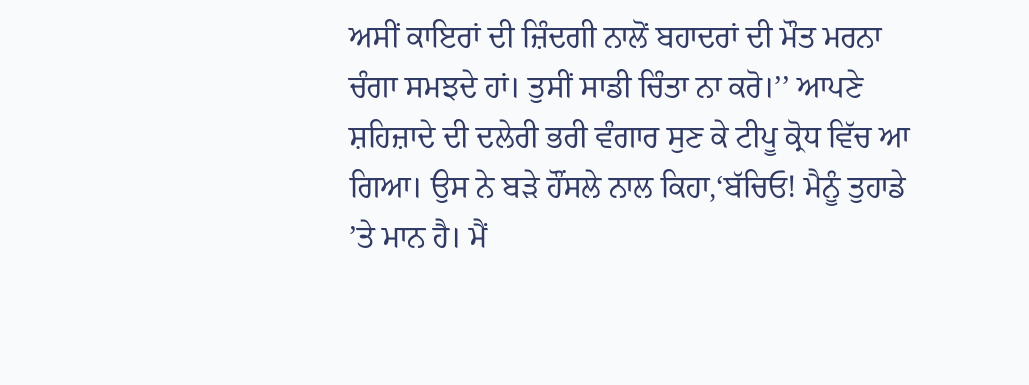ਅਸੀਂ ਕਾਇਰਾਂ ਦੀ ਜ਼ਿੰਦਗੀ ਨਾਲੋਂ ਬਹਾਦਰਾਂ ਦੀ ਮੌਤ ਮਰਨਾ ਚੰਗਾ ਸਮਝਦੇ ਹਾਂ। ਤੁਸੀਂ ਸਾਡੀ ਚਿੰਤਾ ਨਾ ਕਰੋ।’’ ਆਪਣੇ ਸ਼ਹਿਜ਼ਾਦੇ ਦੀ ਦਲੇਰੀ ਭਰੀ ਵੰਗਾਰ ਸੁਣ ਕੇ ਟੀਪੂ ਕ੍ਰੋਧ ਵਿੱਚ ਆ ਗਿਆ। ਉਸ ਨੇ ਬੜੇ ਹੌਂਸਲੇ ਨਾਲ ਕਿਹਾ,‘ਬੱਚਿਓ! ਮੈਨੂੰ ਤੁਹਾਡੇ ’ਤੇ ਮਾਨ ਹੈ। ਮੈਂ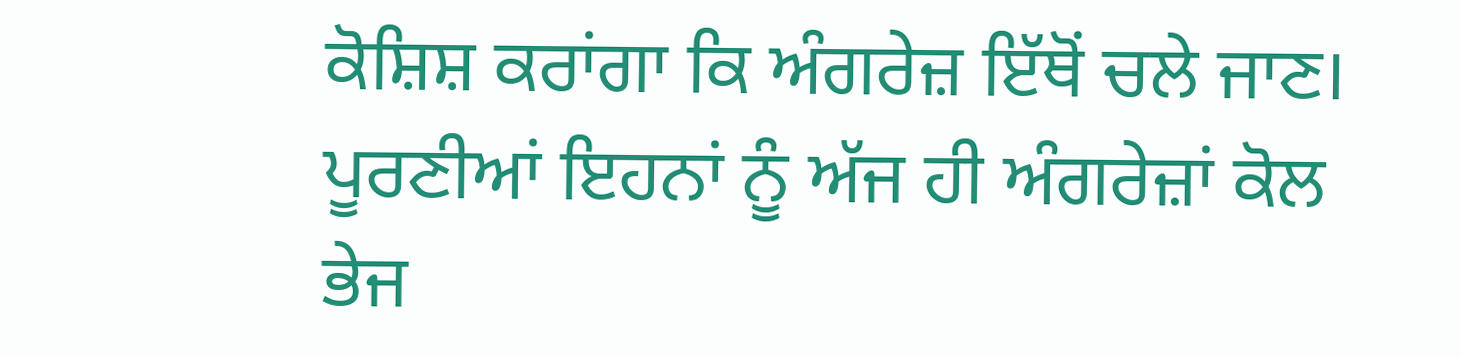ਕੋਸ਼ਿਸ਼ ਕਰਾਂਗਾ ਕਿ ਅੰਗਰੇਜ਼ ਇੱਥੋਂ ਚਲੇ ਜਾਣ। ਪੂਰਣੀਆਂ ਇਹਨਾਂ ਨੂੰ ਅੱਜ ਹੀ ਅੰਗਰੇਜ਼ਾਂ ਕੋਲ ਭੇਜ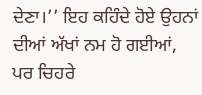ਦੇਣਾ।’’ ਇਹ ਕਹਿੰਦੇ ਹੋਏ ਉਹਨਾਂ ਦੀਆਂ ਅੱਖਾਂ ਨਮ ਹੋ ਗਈਆਂ, ਪਰ ਚਿਹਰੇ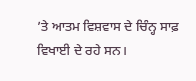’ਤੇ ਆਤਮ ਵਿਸ਼ਵਾਸ ਦੇ ਚਿੰਨ੍ਹ ਸਾਫ਼ ਵਿਖਾਈ ਦੇ ਰਹੇ ਸਨ।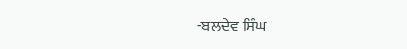-ਬਲਦੇਵ ਸਿੰਘ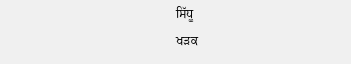ਸਿੱਧੂ
ਖੜਕ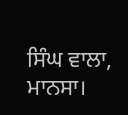ਸਿੰਘ ਵਾਲਾ, ਮਾਨਸਾ।